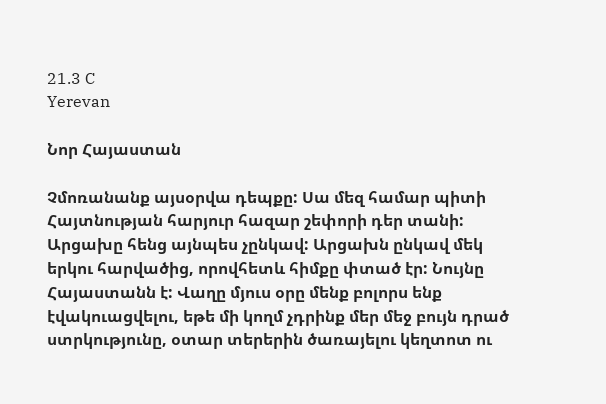21.3 C
Yerevan

Նոր Հայաստան

Չմոռանանք այսօրվա դեպքը: Սա մեզ համար պիտի Հայտնության հարյուր հազար շեփորի դեր տանի: Արցախը հենց այնպես չընկավ: Արցախն ընկավ մեկ երկու հարվածից, որովհետև հիմքը փտած էր: Նույնը Հայաստանն է: Վաղը մյուս օրը մենք բոլորս ենք էվակուացվելու, եթե մի կողմ չդրինք մեր մեջ բույն դրած ստրկությունը, օտար տերերին ծառայելու կեղտոտ ու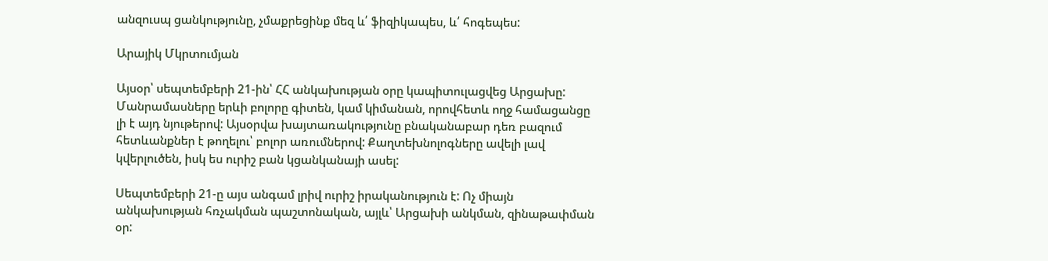անզուսպ ցանկությունը, չմաքրեցինք մեզ և՛ ֆիզիկապես, և՛ հոգեպես:

Արայիկ Մկրտումյան

Այսօր՝ սեպտեմբերի 21-ին՝ ՀՀ անկախության օրը կապիտուլացվեց Արցախը: Մանրամասները երևի բոլորը գիտեն, կամ կիմանան, որովհետև ողջ համացանցը լի է այդ նյութերով: Այսօրվա խայտառակությունը բնականաբար դեռ բազում հետևանքներ է թողելու՝ բոլոր առումներով: Քաղտեխնոլոգները ավելի լավ կվերլուծեն, իսկ ես ուրիշ բան կցանկանայի ասել:

Սեպտեմբերի 21‑ը այս անգամ լրիվ ուրիշ իրականություն է: Ոչ միայն անկախության հռչակման պաշտոնական, այլև՝ Արցախի անկման, զինաթափման օր: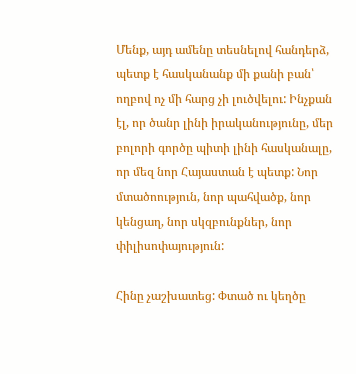Մենք, այդ ամենը տեսնելով հանդերձ, պետք է հասկանանք մի քանի բան՝ ողբով ոչ մի հարց չի լուծվելու: Ինչքան էլ, որ ծանր լինի իրականությունը, մեր բոլորի գործը պիտի լինի հասկանալը, որ մեզ նոր Հայաստան է պետք: Նոր մտածոություն, նոր պահվածք, նոր կենցաղ, նոր սկզբունքներ, նոր փիլիսոփայություն:

Հինը չաշխատեց: Փտած ու կեղծը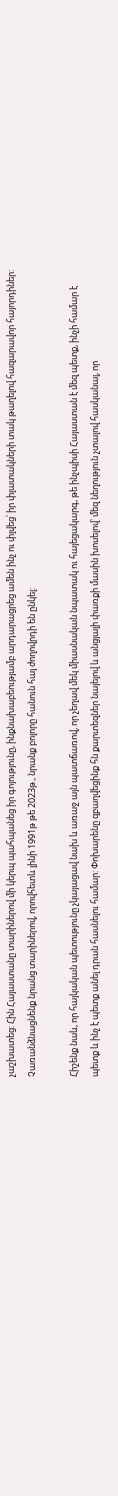չաշխատեց: Հին Հայաստանը տարիներով մի կերպ պահպանեց իր գոյությունը, ինքնախաբեությամբ արդարացրեց ամեն ինչ ու փլվեց՝ իր փլատակների տակ թաղելով հազարավոր հայորդիներ: Չառանձնացնենք նրանց տարիներով, որովհետև լինի 1991թ թե 2023թ., նրանք բոլորը հանուն հայ ժողովրդի են ընկել:

Հիշենք նաև, որ հայկական պետությունը չկայացավ նախ և առաջ այն պատճառով, որ չեղավ մեկ միասնական նպատակ ու հայեցակարգ, թե ինչպիսի Հայաստան է մեզ պետք, ինչի համար է պետք և ինչ է պետք անել դրան հասնելու համար: Փոխարենը զբաղվեցինք հն քարտեզներ նայելով և անցյալի փառքի մասին խոսելով՝ մեզ նեղություն չտալով հասկանալ, որ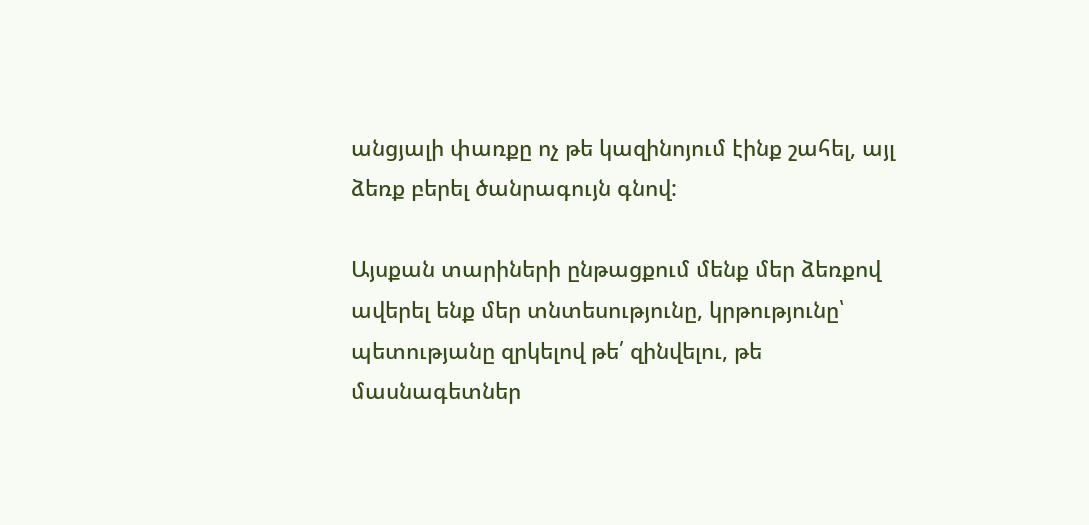անցյալի փառքը ոչ թե կազինոյում էինք շահել, այլ ձեռք բերել ծանրագույն գնով:

Այսքան տարիների ընթացքում մենք մեր ձեռքով ավերել ենք մեր տնտեսությունը, կրթությունը՝ պետությանը զրկելով թե՛ զինվելու, թե մասնագետներ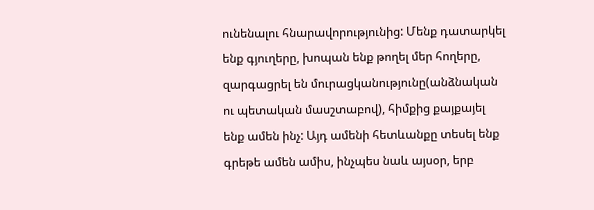ունենալու հնարավորությունից: Մենք դատարկել ենք գյուղերը, խոպան ենք թողել մեր հողերը, զարգացրել են մուրացկանությունը(անձնական ու պետական մասշտաբով), հիմքից քայքայել ենք ամեն ինչ: Այդ ամենի հետևանքը տեսել ենք գրեթե ամեն ամիս, ինչպես նաև այսօր, երբ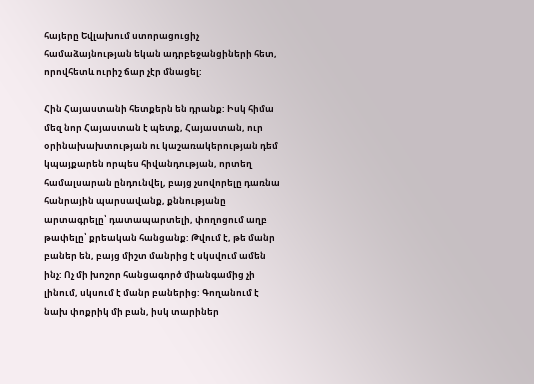հայերը Եվլախում ստորացուցիչ համաձայնության եկան ադրբեջանցիների հետ, որովհետև ուրիշ ճար չէր մնացել:

Հին Հայաստանի հետքերն են դրանք: Իսկ հիմա մեզ նոր Հայաստան է պետք, Հայաստան, ուր օրինախախտության ու կաշառակերության դեմ կպայքարեն որպես հիվանդության, որտեղ համալսարան ընդունվել, բայց չսովորելը դառնա հանրային պարսավանք, քննությանը արտագրելը՝ դատապարտելի, փողոցում աղբ թափելը՝ քրեական հանցանք: Թվում է, թե մանր բաներ են, բայց միշտ մանրից է սկսվում ամեն ինչ: Ոչ մի խոշոր հանցագործ միանգամից չի լինում, սկսում է մանր բաներից: Գողանում է նախ փոքրիկ մի բան, իսկ տարիներ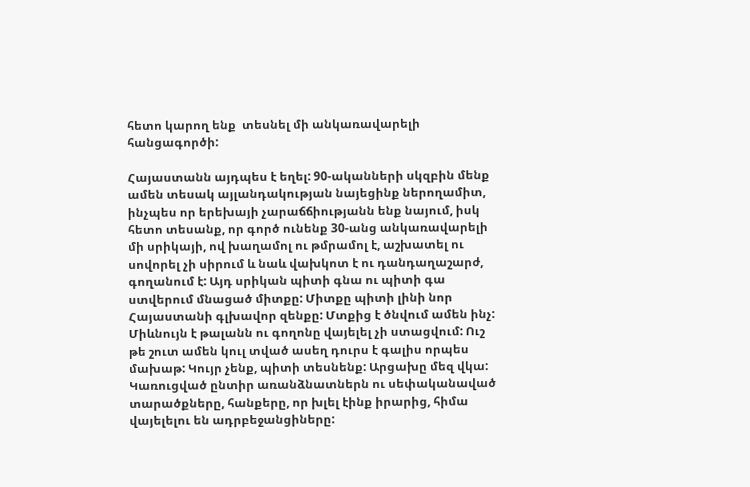հետո կարող ենք  տեսնել մի անկառավարելի հանցագործի:

Հայաստանն այդպես է եղել: 90-ականների սկզբին մենք ամեն տեսակ այլանդակության նայեցինք ներողամիտ, ինչպես որ երեխայի չարաճճիությանն ենք նայում, իսկ հետո տեսանք, որ գործ ունենք 30-անց անկառավարելի մի սրիկայի, ով խաղամոլ ու թմրամոլ է, աշխատել ու սովորել չի սիրում և նաև վախկոտ է ու դանդաղաշարժ, գողանում է: Այդ սրիկան պիտի գնա ու պիտի գա ստվերում մնացած միտքը: Միտքը պիտի լինի նոր Հայաստանի գլխավոր զենքը: Մտքից է ծնվում ամեն ինչ: Միևնույն է թալանն ու գողոնը վայելել չի ստացվում: Ուշ թե շուտ ամեն կուլ տված ասեղ դուրս է գալիս որպես մախաթ: Կույր չենք, պիտի տեսնենք: Արցախը մեզ վկա: Կառուցված ընտիր առանձնատներն ու սեփականաված տարածքները, հանքերը, որ խլել էինք իրարից, հիմա վայելելու են ադրբեջանցիները: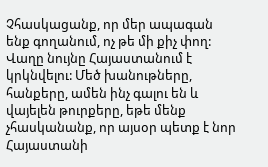Չհասկացանք, որ մեր ապագան ենք գողանում, ոչ թե մի քիչ փող: Վաղը նույնը Հայաստանում է կրկնվելու: Մեծ խանութները, հանքերը, ամեն ինչ գալու են և վայելեն թուրքերը, եթե մենք չհասկանանք, որ այսօր պետք է նոր Հայաստանի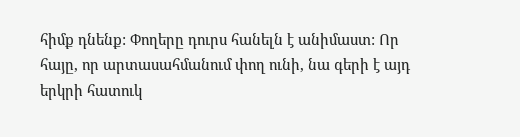հիմք դնենք: Փողերը դուրս հանելն է անիմաստ: Որ հայը, որ արտասահմանում փող ունի, նա գերի է այդ երկրի հատուկ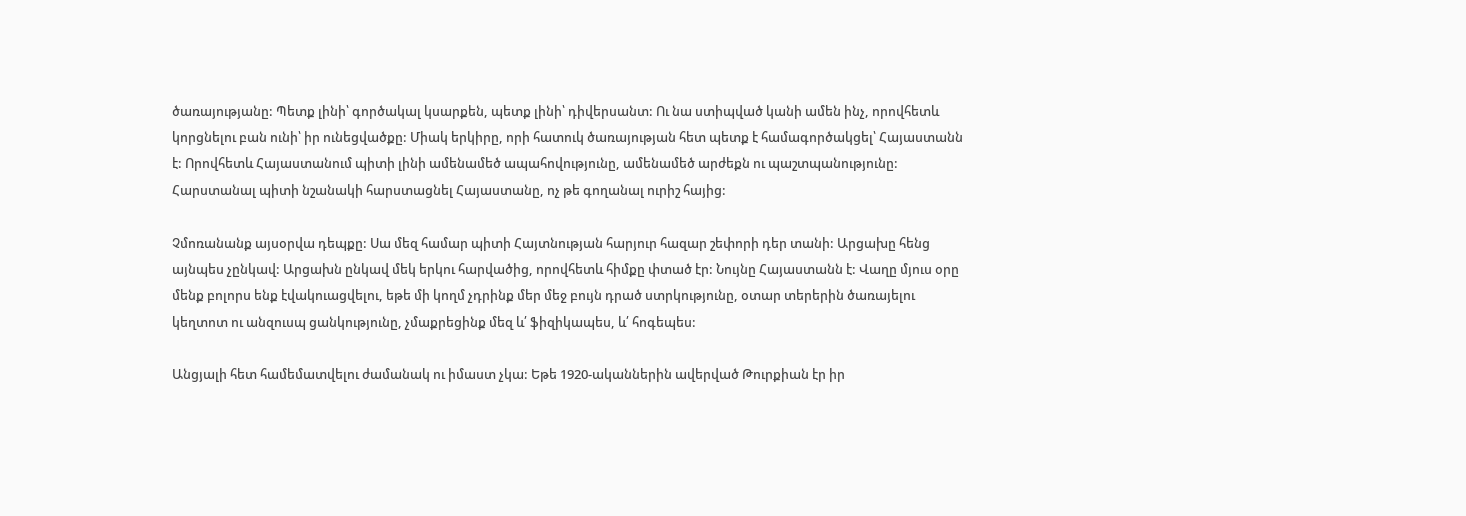ծառայությանը: Պետք լինի՝ գործակալ կսարքեն, պետք լինի՝ դիվերսանտ: Ու նա ստիպված կանի ամեն ինչ, որովհետև կորցնելու բան ունի՝ իր ունեցվածքը: Միակ երկիրը, որի հատուկ ծառայության հետ պետք է համագործակցել՝ Հայաստանն է: Որովհետև Հայաստանում պիտի լինի ամենամեծ ապահովությունը, ամենամեծ արժեքն ու պաշտպանությունը: Հարստանալ պիտի նշանակի հարստացնել Հայաստանը, ոչ թե գողանալ ուրիշ հայից:

Չմոռանանք այսօրվա դեպքը: Սա մեզ համար պիտի Հայտնության հարյուր հազար շեփորի դեր տանի: Արցախը հենց այնպես չընկավ: Արցախն ընկավ մեկ երկու հարվածից, որովհետև հիմքը փտած էր: Նույնը Հայաստանն է: Վաղը մյուս օրը մենք բոլորս ենք էվակուացվելու, եթե մի կողմ չդրինք մեր մեջ բույն դրած ստրկությունը, օտար տերերին ծառայելու կեղտոտ ու անզուսպ ցանկությունը, չմաքրեցինք մեզ և՛ ֆիզիկապես, և՛ հոգեպես:

Անցյալի հետ համեմատվելու ժամանակ ու իմաստ չկա: Եթե 1920-ականներին ավերված Թուրքիան էր իր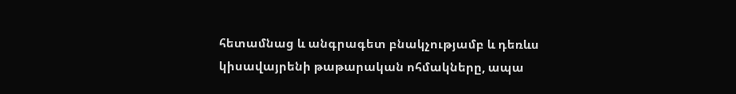հետամնաց և անգրագետ բնակչությամբ և դեռևս կիսավայրենի թաթարական ոհմակները, ապա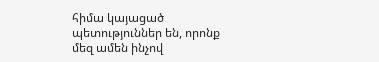հիմա կայացած պետություններ են, որոնք մեզ ամեն ինչով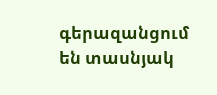գերազանցում են տասնյակ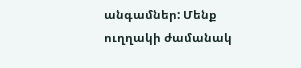անգամներ: Մենք ուղղակի ժամանակ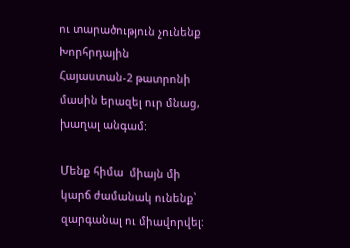ու տարածություն չունենք Խորհրդային Հայաստան‑2 թատրոնի մասին երազել ուր մնաց, խաղալ անգամ:

Մենք հիմա  միայն մի կարճ ժամանակ ունենք՝ զարգանալ ու միավորվել: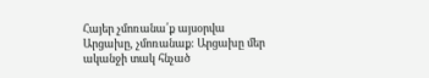Հայեր չմոռանա՛ք այսօրվա Արցախը, չմոռանաք: Արցախը մեր ականջի տակ հնչած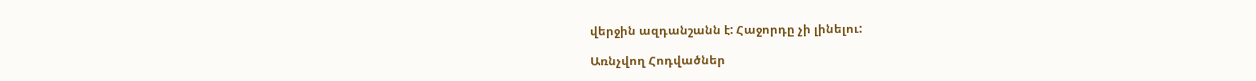վերջին ազդանշանն է: Հաջորդը չի լինելու:

Առնչվող Հոդվածներ